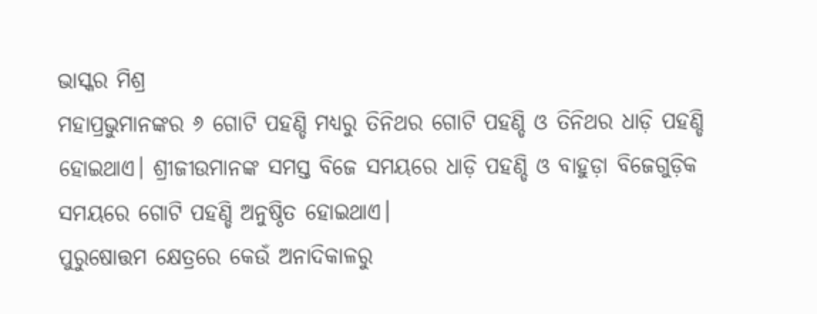ଭାସ୍କର ମିଶ୍ର
ମହାପ୍ରଭୁମାନଙ୍କର ୬ ଗୋଟି ପହଣ୍ଡି ମଧ୍ୟରୁ ତିନିଥର ଗୋଟି ପହଣ୍ଡି ଓ ତିନିଥର ଧାଡ଼ି ପହଣ୍ଡି ହୋଇଥାଏ। ଶ୍ରୀଜୀଉମାନଙ୍କ ସମସ୍ତ ବିଜେ ସମୟରେ ଧାଡ଼ି ପହଣ୍ଡି ଓ ବାହୁଡ଼ା ବିଜେଗୁଡ଼ିକ ସମୟରେ ଗୋଟି ପହଣ୍ଡି ଅନୁଷ୍ଠିତ ହୋଇଥାଏ।
ପୁରୁଷୋତ୍ତମ କ୍ଷେତ୍ରରେ କେଉଁ ଅନାଦିକାଳରୁ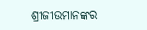ଶ୍ରୀଜୀଉମାନଙ୍କର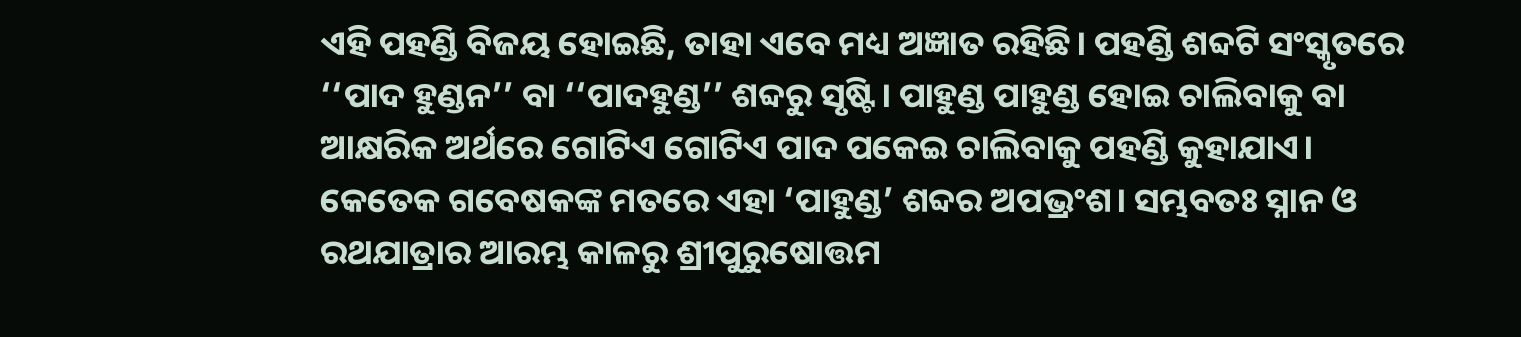ଏହି ପହଣ୍ଡି ବିଜୟ ହୋଇଛି, ତାହା ଏବେ ମଧ୍ୟ ଅଜ୍ଞାତ ରହିଛି। ପହଣ୍ଡି ଶବ୍ଦଟି ସଂସ୍କୃତରେ ‘‘ପାଦ ହୁଣ୍ଡନ’’ ବା ‘‘ପାଦହୁଣ୍ଡ’’ ଶବ୍ଦରୁ ସୃଷ୍ଟି। ପାହୁଣ୍ଡ ପାହୁଣ୍ଡ ହୋଇ ଚାଲିବାକୁ ବା ଆକ୍ଷରିକ ଅର୍ଥରେ ଗୋଟିଏ ଗୋଟିଏ ପାଦ ପକେଇ ଚାଲିବାକୁ ପହଣ୍ଡି କୁହାଯାଏ। କେତେକ ଗବେଷକଙ୍କ ମତରେ ଏହା ‘ପାହୁଣ୍ଡ’ ଶବ୍ଦର ଅପଭ୍ରଂଶ। ସମ୍ଭବତଃ ସ୍ନାନ ଓ ରଥଯାତ୍ରାର ଆରମ୍ଭ କାଳରୁ ଶ୍ରୀପୁରୁଷୋତ୍ତମ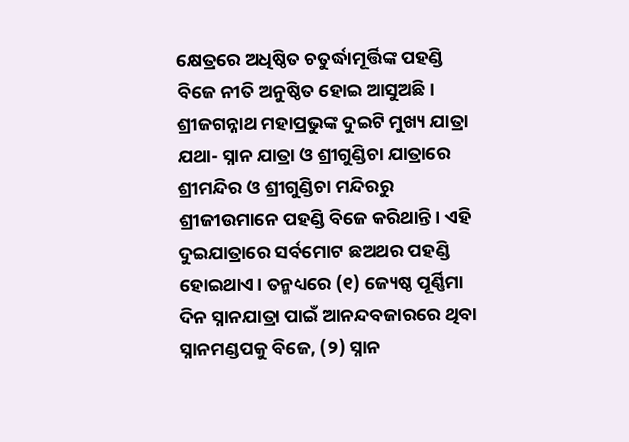କ୍ଷେତ୍ରରେ ଅଧିଷ୍ଠିତ ଚତୁର୍ଦ୍ଧାମୂର୍ତ୍ତିଙ୍କ ପହଣ୍ଡି ବିଜେ ନୀତି ଅନୁଷ୍ଠିତ ହୋଇ ଆସୁଅଛି।
ଶ୍ରୀଜଗନ୍ନାଥ ମହାପ୍ରଭୁଙ୍କ ଦୁଇଟି ମୁଖ୍ୟ ଯାତ୍ରା ଯଥା- ସ୍ନାନ ଯାତ୍ରା ଓ ଶ୍ରୀଗୁଣ୍ଡିଚା ଯାତ୍ରାରେ ଶ୍ରୀମନ୍ଦିର ଓ ଶ୍ରୀଗୁଣ୍ଡିଚା ମନ୍ଦିରରୁ ଶ୍ରୀଜୀଉମାନେ ପହଣ୍ଡି ବିଜେ କରିଥାନ୍ତି। ଏହି ଦୁଇଯାତ୍ରାରେ ସର୍ବମୋଟ ଛଅଥର ପହଣ୍ଡି ହୋଇଥାଏ। ତନ୍ମଧ୍ୟରେ (୧) ଜ୍ୟେଷ୍ଠ ପୂର୍ଣ୍ଣିମା ଦିନ ସ୍ନାନଯାତ୍ରା ପାଇଁ ଆନନ୍ଦବଜାରରେ ଥିବା ସ୍ନାନମଣ୍ଡପକୁ ବିଜେ, (୨) ସ୍ନାନ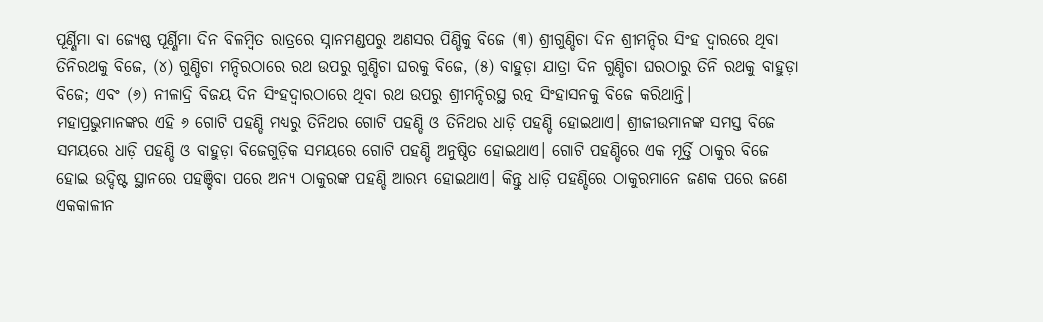ପୂର୍ଣ୍ଣିମା ବା ଜ୍ୟେଷ୍ଠ ପୂର୍ଣ୍ଣିମା ଦିନ ବିଳମ୍ବିତ ରାତ୍ରରେ ସ୍ନାନମଣ୍ଡପରୁ ଅଣସର ପିଣ୍ଡିକୁ ବିଜେ (୩) ଶ୍ରୀଗୁଣ୍ଡିଚା ଦିନ ଶ୍ରୀମନ୍ଦିର ସିଂହ ଦ୍ୱାରରେ ଥିବା ତିନିରଥକୁ ବିଜେ, (୪) ଗୁଣ୍ଡିଚା ମନ୍ଦିରଠାରେ ରଥ ଉପରୁ ଗୁଣ୍ଡିଚା ଘରକୁ ବିଜେ, (୫) ବାହୁଡ଼ା ଯାତ୍ରା ଦିନ ଗୁଣ୍ଡିଚା ଘରଠାରୁ ତିନି ରଥକୁ ବାହୁଡ଼ା ବିଜେ; ଏବଂ (୬) ନୀଳାଦ୍ରି ବିଜୟ ଦିନ ସିଂହଦ୍ୱାରଠାରେ ଥିବା ରଥ ଉପରୁ ଶ୍ରୀମନ୍ଦିରସ୍ଥ ରତ୍ନ ସିଂହାସନକୁ ବିଜେ କରିଥାନ୍ତି।
ମହାପ୍ରଭୁମାନଙ୍କର ଏହି ୬ ଗୋଟି ପହଣ୍ଡି ମଧ୍ୟରୁ ତିନିଥର ଗୋଟି ପହଣ୍ଡି ଓ ତିନିଥର ଧାଡ଼ି ପହଣ୍ଡି ହୋଇଥାଏ। ଶ୍ରୀଜୀଉମାନଙ୍କ ସମସ୍ତ ବିଜେ ସମୟରେ ଧାଡ଼ି ପହଣ୍ଡି ଓ ବାହୁଡ଼ା ବିଜେଗୁଡ଼ିକ ସମୟରେ ଗୋଟି ପହଣ୍ଡି ଅନୁଷ୍ଠିତ ହୋଇଥାଏ। ଗୋଟି ପହଣ୍ଡିରେ ଏକ ମୂର୍ତ୍ତି ଠାକୁର ବିଜେ ହୋଇ ଉଦ୍ଦିଷ୍ଟ ସ୍ଥାନରେ ପହଞ୍ଚିବା ପରେ ଅନ୍ୟ ଠାକୁରଙ୍କ ପହଣ୍ଡି ଆରମ୍ଭ ହୋଇଥାଏ। କିନ୍ତୁ ଧାଡ଼ି ପହଣ୍ଡିରେ ଠାକୁରମାନେ ଜଣକ ପରେ ଜଣେ ଏକକାଳୀନ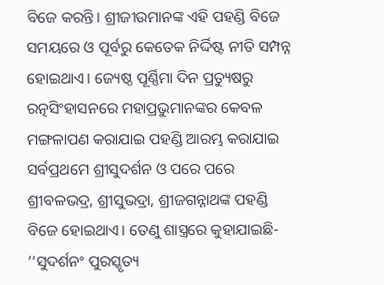ବିଜେ କରନ୍ତି। ଶ୍ରୀଜୀଉମାନଙ୍କ ଏହି ପହଣ୍ଡି ବିଜେ ସମୟରେ ଓ ପୂର୍ବରୁ କେତେକ ନିର୍ଦ୍ଦିଷ୍ଟ ନୀତି ସମ୍ପନ୍ନ ହୋଇଥାଏ। ଜ୍ୟେଷ୍ଠ ପୂର୍ଣ୍ଣିମା ଦିନ ପ୍ରତ୍ୟୁଷରୁ ରତ୍ନସିଂହାସନରେ ମହାପ୍ରଭୁମାନଙ୍କର କେବଳ ମଙ୍ଗଳାପଣ କରାଯାଇ ପହଣ୍ଡି ଆରମ୍ଭ କରାଯାଇ ସର୍ବପ୍ରଥମେ ଶ୍ରୀସୁଦର୍ଶନ ଓ ପରେ ପରେ ଶ୍ରୀବଳଭଦ୍ର, ଶ୍ରୀସୁଭଦ୍ରା, ଶ୍ରୀଜଗନ୍ନାଥଙ୍କ ପହଣ୍ଡି ବିଜେ ହୋଇଥାଏ। ତେଣୁ ଶାସ୍ତ୍ରରେ କୁହାଯାଇଛି-
‘‘ସୁଦର୍ଶନଂ ପୁରସ୍କୃତ୍ୟ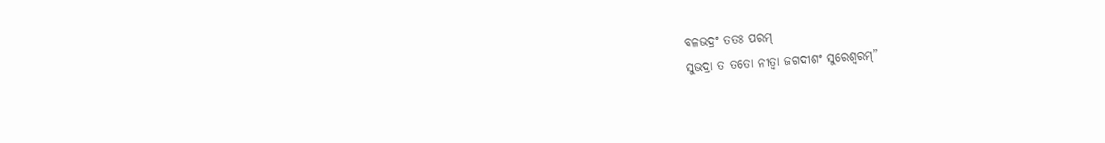ବଳଭଦ୍ରଂ ତତଃ ପରମ୍
ସୁଭଦ୍ରା ତ ତତୋ ନୀତ୍ୱା ଜଗଦୀଶଂ ସୁରେଶ୍ୱରମ୍”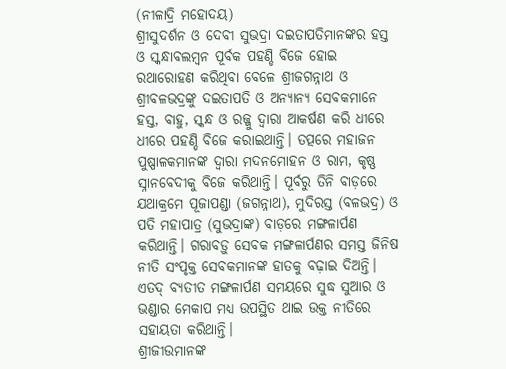(ନୀଳାଦ୍ରି ମହୋଦୟ)
ଶ୍ରୀସୁଦର୍ଶନ ଓ ଦେବୀ ସୁଭଦ୍ରା ଦଇତାପତିମାନଙ୍କର ହସ୍ତ ଓ ସ୍କନ୍ଧାବଲମ୍ବନ ପୂର୍ବକ ପହଣ୍ଡି ବିଜେ ହୋଇ ରଥାରୋହଣ କରିଥିବା ବେଳେ ଶ୍ରୀଜଗନ୍ନାଥ ଓ ଶ୍ରୀବଳଭଦ୍ରଙ୍କୁ ଦଇତାପତି ଓ ଅନ୍ୟାନ୍ୟ ସେବକମାନେ ହସ୍ତ, ବାହୁ, ସ୍କନ୍ଧ ଓ ରଜ୍ଜୁ ଦ୍ୱାରା ଆକର୍ଷଣ କରି ଧୀରେ ଧୀରେ ପହଣ୍ଡି ବିଜେ କରାଇଥାନ୍ତି। ତତ୍ପରେ ମହାଜନ ପୁଷ୍ପାଳକମାନଙ୍କ ଦ୍ୱାରା ମଦନମୋହନ ଓ ରାମ, କୃଷ୍ଣ ସ୍ନାନବେଦୀକୁ ବିଜେ କରିଥାନ୍ତି। ପୂର୍ବରୁ ତିନି ବାଡ଼ରେ ଯଥାକ୍ରମେ ପୂଜାପଣ୍ଡା (ଜଗନ୍ନାଥ), ମୁଦିରସ୍ତ (ବଳଭଦ୍ର) ଓ ପତି ମହାପାତ୍ର (ସୁଭଦ୍ରାଙ୍କ) ବାଡ଼ରେ ମଙ୍ଗଳାର୍ପଣ କରିଥାନ୍ତି। ଗରାବଡ଼ୁ ସେବକ ମଙ୍ଗଳାର୍ପଣର ସମସ୍ତ ଜିନିଷ ନୀତି ସଂପୃକ୍ତ ସେବକମାନଙ୍କ ହାତକୁ ବଢ଼ାଇ ଦିଅନ୍ତି। ଏତଦ୍ ବ୍ୟତୀତ ମଙ୍ଗଳାର୍ପଣ ସମୟରେ ସୁଦ୍ଧ ସୁଆର ଓ ଭଣ୍ଡାର ମେକାପ ମଧ୍ୟ ଉପସ୍ଥିତ ଥାଇ ଉକ୍ତ ନୀତିରେ ସହାୟତା କରିଥାନ୍ତି।
ଶ୍ରୀଜୀଉମାନଙ୍କ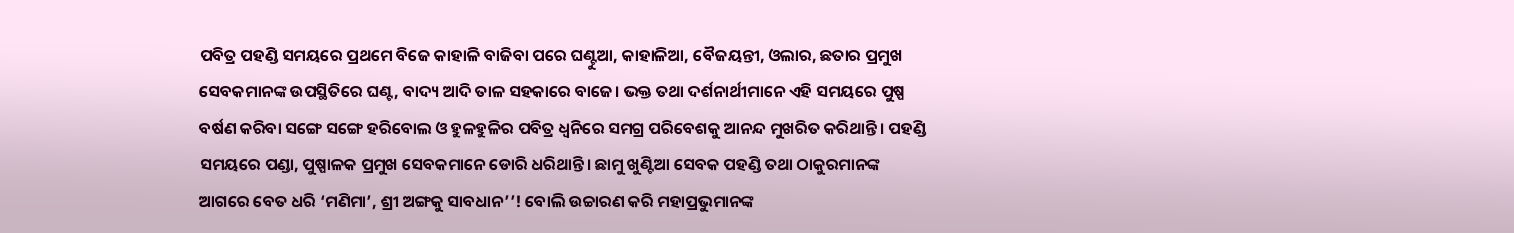ପବିତ୍ର ପହଣ୍ଡି ସମୟରେ ପ୍ରଥମେ ବିଜେ କାହାଳି ବାଜିବା ପରେ ଘଣ୍ଟୁଆ, କାହାଳିଆ, ବୈଜୟନ୍ତୀ, ଓଲାର, ଛତାର ପ୍ରମୁଖ ସେବକମାନଙ୍କ ଉପସ୍ଥିତିରେ ଘଣ୍ଟ, ବାଦ୍ୟ ଆଦି ତାଳ ସହକାରେ ବାଜେ। ଭକ୍ତ ତଥା ଦର୍ଶନାର୍ଥୀମାନେ ଏହି ସମୟରେ ପୁଷ୍ପ ବର୍ଷଣ କରିବା ସଙ୍ଗେ ସଙ୍ଗେ ହରିବୋଲ ଓ ହୁଳହୁଳିର ପବିତ୍ର ଧ୍ୱନିରେ ସମଗ୍ର ପରିବେଶକୁ ଆନନ୍ଦ ମୁଖରିତ କରିଥାନ୍ତି। ପହଣ୍ଡି ସମୟରେ ପଣ୍ଡା, ପୁଷ୍ପାଳକ ପ୍ରମୁଖ ସେବକମାନେ ଡୋରି ଧରିଥାନ୍ତି। ଛାମୁ ଖୁଣ୍ଟିଆ ସେବକ ପହଣ୍ଡି ତଥା ଠାକୁରମାନଙ୍କ ଆଗରେ ବେତ ଧରି ‘ମଣିମା’, ଶ୍ରୀ ଅଙ୍ଗକୁ ସାବଧାନ’’! ବୋଲି ଉଚ୍ଚାରଣ କରି ମହାପ୍ରଭୁମାନଙ୍କ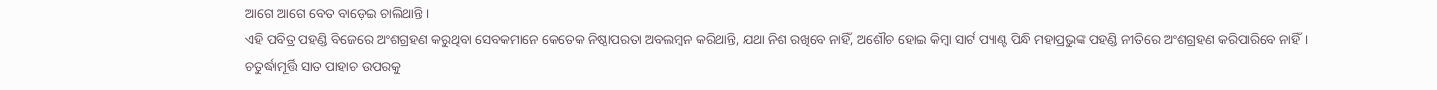ଆଗେ ଆଗେ ବେତ ବାଡ଼େଇ ଚାଲିଥାନ୍ତି।
ଏହି ପବିତ୍ର ପହଣ୍ଡି ବିଜେରେ ଅଂଶଗ୍ରହଣ କରୁଥିବା ସେବକମାନେ କେତେକ ନିଷ୍ଠାପରତା ଅବଲମ୍ବନ କରିଥାନ୍ତି, ଯଥା ନିଶ ରଖିବେ ନାହିଁ, ଅଶୌଚ ହୋଇ କିମ୍ବା ସାର୍ଟ ପ୍ୟାଣ୍ଟ ପିନ୍ଧି ମହାପ୍ରଭୁଙ୍କ ପହଣ୍ଡି ନୀତିରେ ଅଂଶଗ୍ରହଣ କରିପାରିବେ ନାହିଁ। ଚତୁର୍ଦ୍ଧାମୂର୍ତ୍ତି ସାତ ପାହାଚ ଉପରକୁ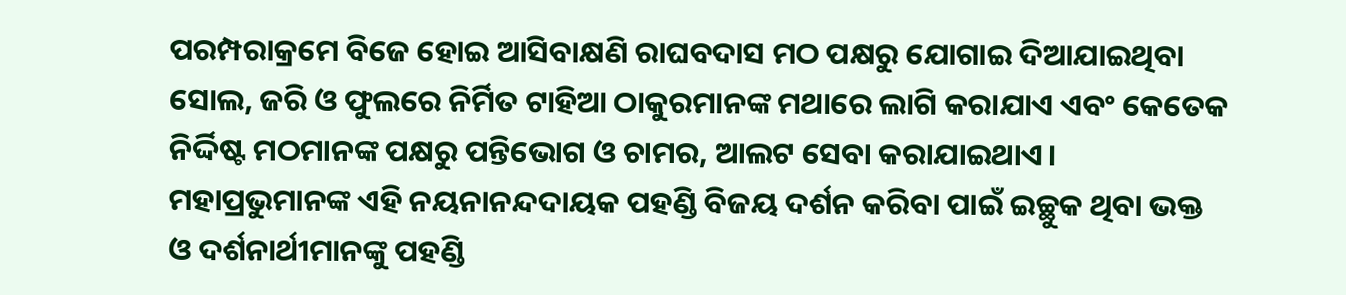ପରମ୍ପରାକ୍ରମେ ବିଜେ ହୋଇ ଆସିବାକ୍ଷଣି ରାଘବଦାସ ମଠ ପକ୍ଷରୁ ଯୋଗାଇ ଦିଆଯାଇଥିବା ସୋଲ, ଜରି ଓ ଫୁଲରେ ନିର୍ମିତ ଟାହିଆ ଠାକୁରମାନଙ୍କ ମଥାରେ ଲାଗି କରାଯାଏ ଏବଂ କେତେକ ନିର୍ଦ୍ଦିଷ୍ଟ ମଠମାନଙ୍କ ପକ୍ଷରୁ ପନ୍ତିଭୋଗ ଓ ଚାମର, ଆଲଟ ସେବା କରାଯାଇଥାଏ। ମହାପ୍ରଭୁମାନଙ୍କ ଏହି ନୟନାନନ୍ଦଦାୟକ ପହଣ୍ଡି ବିଜୟ ଦର୍ଶନ କରିବା ପାଇଁ ଇଚ୍ଛୁକ ଥିବା ଭକ୍ତ ଓ ଦର୍ଶନାର୍ଥୀମାନଙ୍କୁ ପହଣ୍ଡି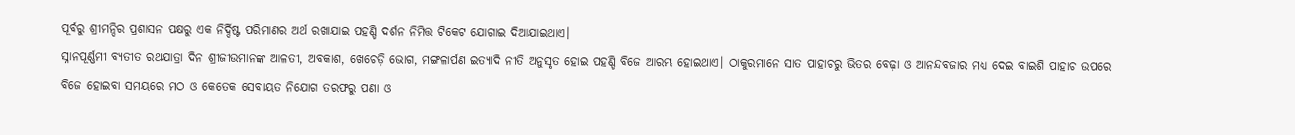ପୂର୍ବରୁ ଶ୍ରୀମନ୍ଦିର ପ୍ରଶାସନ ପକ୍ଷରୁ ଏକ ନିର୍ଦ୍ଦିଷ୍ଟ ପରିମାଣର ଅର୍ଥ ରଖାଯାଇ ପହଣ୍ଡି ଦର୍ଶନ ନିମିତ୍ତ ଟିକେଟ ଯୋଗାଇ ଦିଆଯାଇଥାଏ।
ସ୍ନାନପୂର୍ଣ୍ଣମୀ ବ୍ୟତୀତ ରଥଯାତ୍ରା ଦିନ ଶ୍ରୀଜୀଉମାନଙ୍କ ଆଳତୀ, ଅବକାଶ, ଖେଚେଡ଼ି ଭୋଗ, ମଙ୍ଗଳାର୍ପଣ ଇତ୍ୟାଦି ନୀତି ଅନୁସୃତ ହୋଇ ପହଣ୍ଡି ବିଜେ ଆରମ୍ଭ ହୋଇଥାଏ। ଠାକୁରମାନେ ସାତ ପାହାଚରୁ ଭିତର ବେଢ଼ା ଓ ଆନନ୍ଦବଜାର ମଧ୍ୟ ଦେଇ ବାଇଶି ପାହାଚ ଉପରେ ବିଜେ ହୋଇବା ସମୟରେ ମଠ ଓ କେତେକ ସେବାୟତ ନିଯୋଗ ତରଫରୁ ପଣା ଓ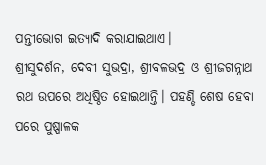ପନ୍ତୀଭୋଗ ଇତ୍ୟାଦି କରାଯାଇଥାଏ।
ଶ୍ରୀସୁଦର୍ଶନ, ଦେବୀ ସୁଭଦ୍ରା, ଶ୍ରୀବଳଭଦ୍ର ଓ ଶ୍ରୀଜଗନ୍ନାଥ ରଥ ଉପରେ ଅଧିଷ୍ଠିତ ହୋଇଥାନ୍ତି। ପହଣ୍ଡି ଶେଷ ହେବା ପରେ ପୁଷ୍ପାଳକ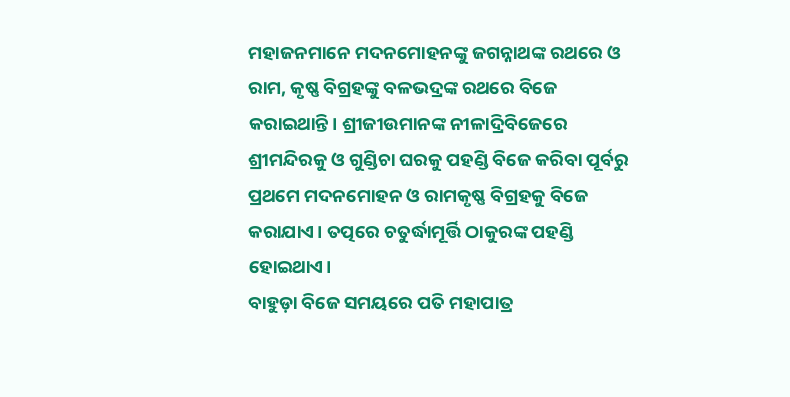ମହାଜନମାନେ ମଦନମୋହନଙ୍କୁ ଜଗନ୍ନାଥଙ୍କ ରଥରେ ଓ ରାମ, କୃଷ୍ଣ ବିଗ୍ରହଙ୍କୁ ବଳଭଦ୍ରଙ୍କ ରଥରେ ବିଜେ କରାଇଥାନ୍ତି। ଶ୍ରୀଜୀଉମାନଙ୍କ ନୀଳାଦ୍ରିବିଜେରେ ଶ୍ରୀମନ୍ଦିରକୁ ଓ ଗୁଣ୍ଡିଚା ଘରକୁ ପହଣ୍ଡି ବିଜେ କରିବା ପୂର୍ବରୁ ପ୍ରଥମେ ମଦନମୋହନ ଓ ରାମକୃଷ୍ଣ ବିଗ୍ରହକୁ ବିଜେ କରାଯାଏ। ତତ୍ପରେ ଚତୁର୍ଦ୍ଧାମୂର୍ତ୍ତି ଠାକୁରଙ୍କ ପହଣ୍ଡି ହୋଇଥାଏ।
ବାହୁଡ଼ା ବିଜେ ସମୟରେ ପତି ମହାପାତ୍ର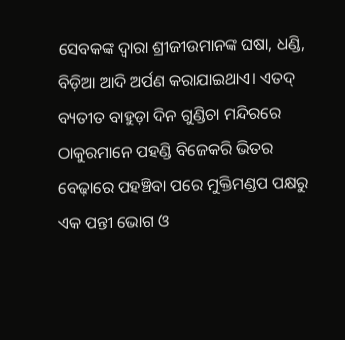ସେବକଙ୍କ ଦ୍ୱାରା ଶ୍ରୀଜୀଉମାନଙ୍କ ଘଷା, ଧଣ୍ଡି, ବିଡ଼ିଆ ଆଦି ଅର୍ପଣ କରାଯାଇଥାଏ। ଏତଦ୍ ବ୍ୟତୀତ ବାହୁଡ଼ା ଦିନ ଗୁଣ୍ଡିଚା ମନ୍ଦିରରେ ଠାକୁରମାନେ ପହଣ୍ଡି ବିଜେକରି ଭିତର ବେଢ଼ାରେ ପହଞ୍ଚିବା ପରେ ମୁକ୍ତିମଣ୍ଡପ ପକ୍ଷରୁ ଏକ ପନ୍ତୀ ଭୋଗ ଓ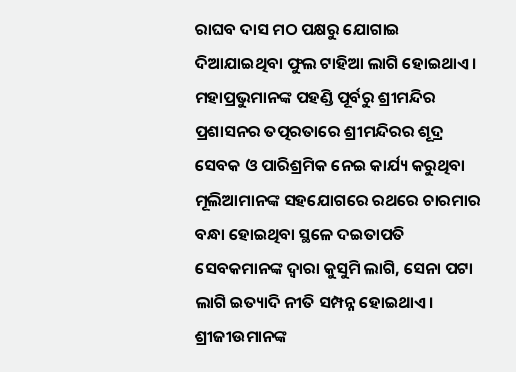ରାଘବ ଦାସ ମଠ ପକ୍ଷରୁ ଯୋଗାଇ ଦିଆଯାଇଥିବା ଫୁଲ ଟାହିଆ ଲାଗି ହୋଇଥାଏ।
ମହାପ୍ରଭୁମାନଙ୍କ ପହଣ୍ଡି ପୂର୍ବରୁ ଶ୍ରୀମନ୍ଦିର ପ୍ରଶାସନର ତତ୍ପରତାରେ ଶ୍ରୀମନ୍ଦିରର ଶୂଦ୍ର ସେବକ ଓ ପାରିଶ୍ରମିକ ନେଇ କାର୍ଯ୍ୟ କରୁଥିବା ମୂଲିଆମାନଙ୍କ ସହଯୋଗରେ ରଥରେ ଚାରମାର ବନ୍ଧା ହୋଇଥିବା ସ୍ଥଳେ ଦଇତାପତି ସେବକମାନଙ୍କ ଦ୍ୱାରା କୁସୁମି ଲାଗି, ସେନା ପଟା ଲାଗି ଇତ୍ୟାଦି ନୀତି ସମ୍ପନ୍ନ ହୋଇଥାଏ।
ଶ୍ରୀଜୀଉମାନଙ୍କ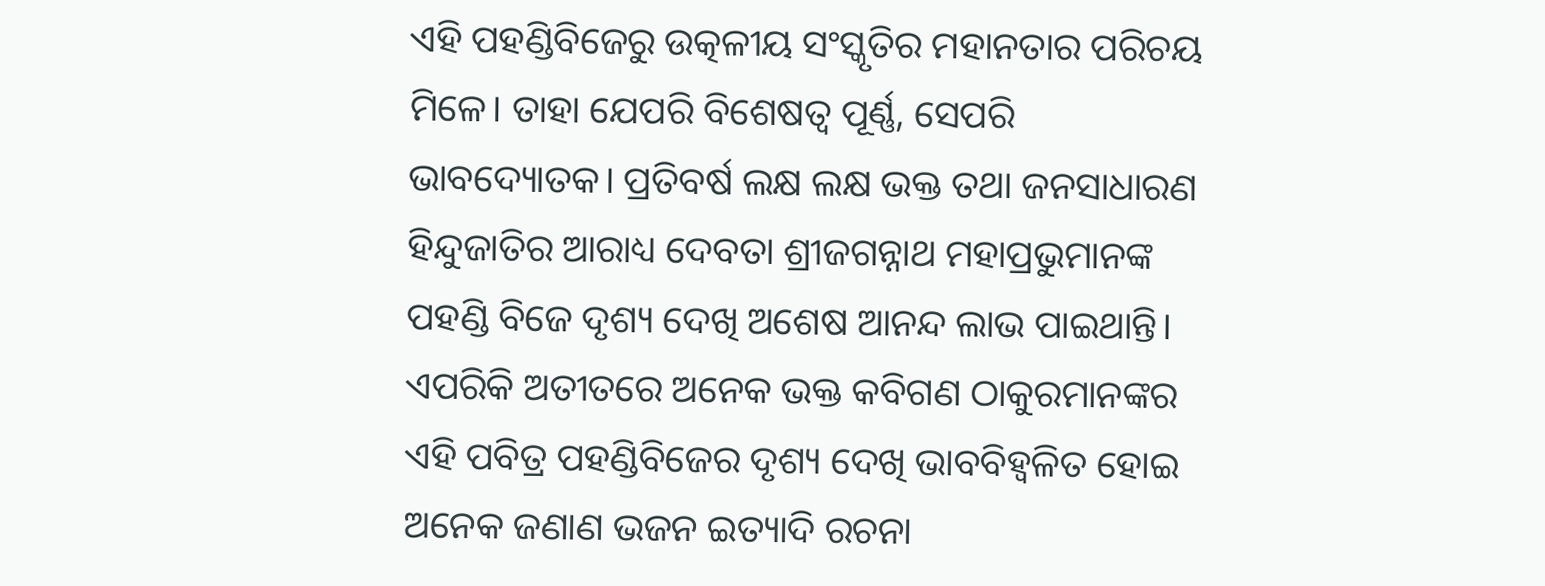ଏହି ପହଣ୍ଡିବିଜେରୁ ଉତ୍କଳୀୟ ସଂସ୍କୃତିର ମହାନତାର ପରିଚୟ ମିଳେ। ତାହା ଯେପରି ବିଶେଷତ୍ୱ ପୂର୍ଣ୍ଣ, ସେପରି ଭାବଦ୍ୟୋତକ। ପ୍ରତିବର୍ଷ ଲକ୍ଷ ଲକ୍ଷ ଭକ୍ତ ତଥା ଜନସାଧାରଣ ହିନ୍ଦୁଜାତିର ଆରାଧ୍ୟ ଦେବତା ଶ୍ରୀଜଗନ୍ନାଥ ମହାପ୍ରଭୁମାନଙ୍କ ପହଣ୍ଡି ବିଜେ ଦୃଶ୍ୟ ଦେଖି ଅଶେଷ ଆନନ୍ଦ ଲାଭ ପାଇଥାନ୍ତି। ଏପରିକି ଅତୀତରେ ଅନେକ ଭକ୍ତ କବିଗଣ ଠାକୁରମାନଙ୍କର ଏହି ପବିତ୍ର ପହଣ୍ଡିବିଜେର ଦୃଶ୍ୟ ଦେଖି ଭାବବିହ୍ୱଳିତ ହୋଇ ଅନେକ ଜଣାଣ ଭଜନ ଇତ୍ୟାଦି ରଚନା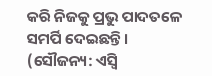କରି ନିଜକୁ ପ୍ରଭୁ ପାଦତଳେ ସମର୍ପି ଦେଇଛନ୍ତି।
(ସୌଜନ୍ୟ: ଏସ୍ବି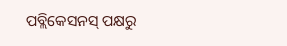ପବ୍ଲିକେସନସ୍ ପକ୍ଷରୁ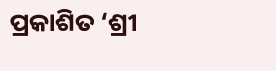ପ୍ରକାଶିତ ‘ଶ୍ରୀ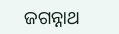ଜଗନ୍ନାଥ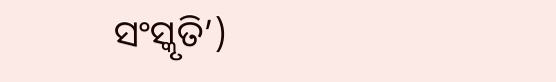ସଂସ୍କୃତି’)